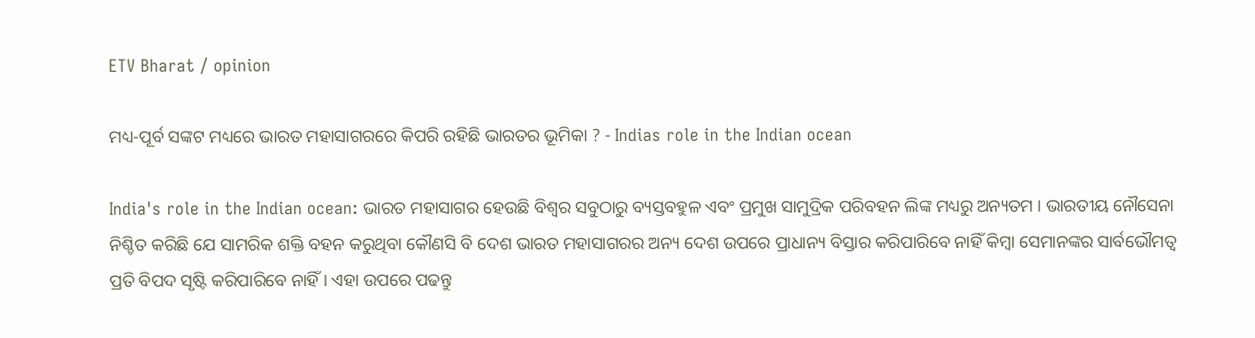ETV Bharat / opinion

ମଧ୍ୟ-ପୂର୍ବ ସଙ୍କଟ ମଧ୍ୟରେ ଭାରତ ମହାସାଗରରେ କିପରି ରହିଛି ଭାରତର ଭୂମିକା ? - Indias role in the Indian ocean

India's role in the Indian ocean: ଭାରତ ମହାସାଗର ହେଉଛି ବିଶ୍ବର ସବୁଠାରୁ ବ୍ୟସ୍ତବହୁଳ ଏବଂ ପ୍ରମୁଖ ସାମୁଦ୍ରିକ ପରିବହନ ଲିଙ୍କ ମଧ୍ୟରୁ ଅନ୍ୟତମ । ଭାରତୀୟ ନୌସେନା ନିଶ୍ଚିତ କରିଛି ଯେ ସାମରିକ ଶକ୍ତି ବହନ କରୁଥିବା କୌଣସି ବି ଦେଶ ଭାରତ ମହାସାଗରର ଅନ୍ୟ ଦେଶ ଉପରେ ପ୍ରାଧାନ୍ୟ ବିସ୍ତାର କରିପାରିବେ ନାହିଁ କିମ୍ବା ସେମାନଙ୍କର ସାର୍ବଭୌମତ୍ବ ପ୍ରତି ବିପଦ ସୃଷ୍ଟି କରିପାରିବେ ନାହିଁ । ଏହା ଉପରେ ପଢନ୍ତୁ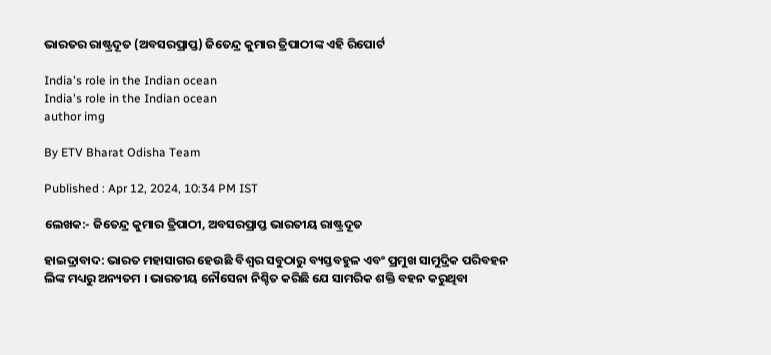ଭାରତର ରାଷ୍ଟ୍ରଦୂତ (ଅବସରପ୍ରାପ୍ତ) ଜିତେନ୍ଦ୍ର କୁମାର ତ୍ରିପାଠୀଙ୍କ ଏହି ରିପୋର୍ଟ

India's role in the Indian ocean
India's role in the Indian ocean
author img

By ETV Bharat Odisha Team

Published : Apr 12, 2024, 10:34 PM IST

ଲେଖକ:- ଜିତେନ୍ଦ୍ର କୁମାର ତ୍ରିପାଠୀ, ଅବସରପ୍ରାପ୍ତ ଭାରତୀୟ ରାଷ୍ଟ୍ରଦୂତ

ହାଇଦ୍ରାବାଦ: ଭାରତ ମହାସାଗର ହେଉଛି ବିଶ୍ବର ସବୁଠାରୁ ବ୍ୟସ୍ତବହୁଳ ଏବଂ ପ୍ରମୁଖ ସାମୁଦ୍ରିକ ପରିବହନ ଲିଙ୍କ ମଧ୍ୟରୁ ଅନ୍ୟତମ । ଭାରତୀୟ ନୌସେନା ନିଶ୍ଚିତ କରିଛି ଯେ ସାମରିକ ଶକ୍ତି ବହନ କରୁଥିବା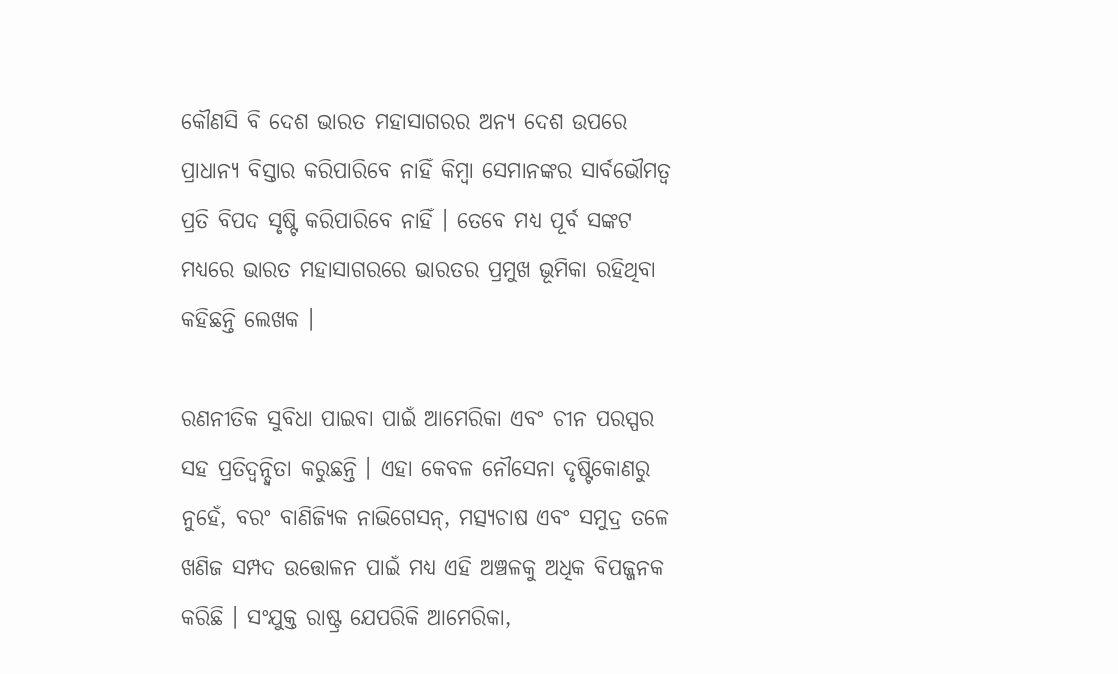କୌଣସି ବି ଦେଶ ଭାରତ ମହାସାଗରର ଅନ୍ୟ ଦେଶ ଉପରେ ପ୍ରାଧାନ୍ୟ ବିସ୍ତାର କରିପାରିବେ ନାହିଁ କିମ୍ବା ସେମାନଙ୍କର ସାର୍ବଭୌମତ୍ବ ପ୍ରତି ବିପଦ ସୃଷ୍ଟି କରିପାରିବେ ନାହିଁ । ତେବେ ମଧ୍ୟ ପୂର୍ବ ସଙ୍କଟ ମଧ୍ୟରେ ଭାରତ ମହାସାଗରରେ ଭାରତର ପ୍ରମୁଖ ଭୂମିକା ରହିଥିବା କହିଛନ୍ତି ଲେଖକ ।

ରଣନୀତିକ ସୁବିଧା ପାଇବା ପାଇଁ ଆମେରିକା ଏବଂ ଚୀନ ପରସ୍ପର ସହ ପ୍ରତିଦ୍ବନ୍ଦ୍ବିତା କରୁଛନ୍ତି । ଏହା କେବଳ ନୌସେନା ଦୃଷ୍ଟିକୋଣରୁ ନୁହେଁ, ବରଂ ବାଣିଜ୍ୟିକ ନାଭିଗେସନ୍, ମତ୍ସ୍ୟଚାଷ ଏବଂ ସମୁଦ୍ର ତଳେ ଖଣିଜ ସମ୍ପଦ ଉତ୍ତୋଳନ ପାଇଁ ମଧ୍ୟ ଏହି ଅଞ୍ଚଳକୁ ଅଧିକ ବିପଜ୍ଜନକ କରିଛି । ସଂଯୁକ୍ତ ରାଷ୍ଟ୍ର ଯେପରିକି ଆମେରିକା,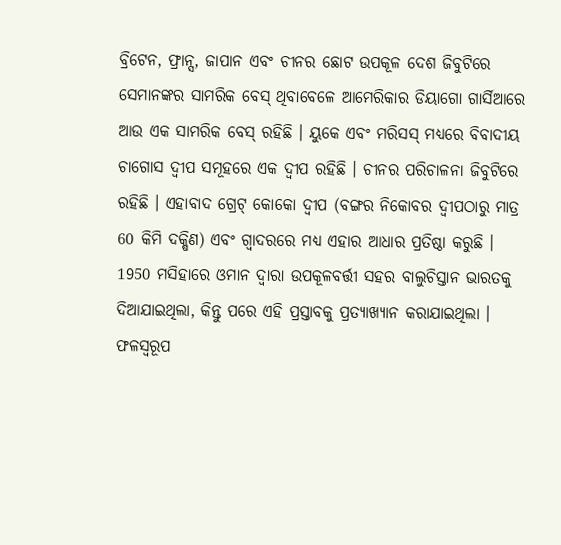ବ୍ରିଟେନ, ଫ୍ରାନ୍ସ, ଜାପାନ ଏବଂ ଚୀନର ଛୋଟ ଉପକୂଳ ଦେଶ ଜିବୁଟିରେ ସେମାନଙ୍କର ସାମରିକ ବେସ୍‌ ଥିବାବେଳେ ଆମେରିକାର ଡିୟାଗୋ ଗାର୍ସିଆରେ ଆଉ ଏକ ସାମରିକ ବେସ୍‌ ରହିଛି । ୟୁକେ ଏବଂ ମରିସସ୍ ମଧ୍ୟରେ ବିବାଦୀୟ ଚାଗୋସ ଦ୍ବୀପ ସମୂହରେ ଏକ ଦ୍ବୀପ ରହିଛି । ଚୀନର ପରିଚାଳନା ଜିବୁଟିରେ ରହିଛି । ଏହାବାଦ ଗ୍ରେଟ୍ କୋକୋ ଦ୍ବୀପ (ବଙ୍ଗର ନିକୋବର ଦ୍ବୀପଠାରୁ ମାତ୍ର 60 କିମି ଦକ୍ଷିଣ) ଏବଂ ଗ୍ବାଦରରେ ମଧ୍ୟ ଏହାର ଆଧାର ପ୍ରତିଷ୍ଠା କରୁଛି । 1950 ମସିହାରେ ଓମାନ ଦ୍ବାରା ଉପକୂଳବର୍ତ୍ତୀ ସହର ବାଲୁଚିସ୍ତାନ ଭାରତକୁ ଦିଆଯାଇଥିଲା, କିନ୍ତୁ ପରେ ଏହି ପ୍ରସ୍ତାବକୁ ପ୍ରତ୍ୟାଖ୍ୟାନ କରାଯାଇଥିଲା । ଫଳସ୍ବରୂପ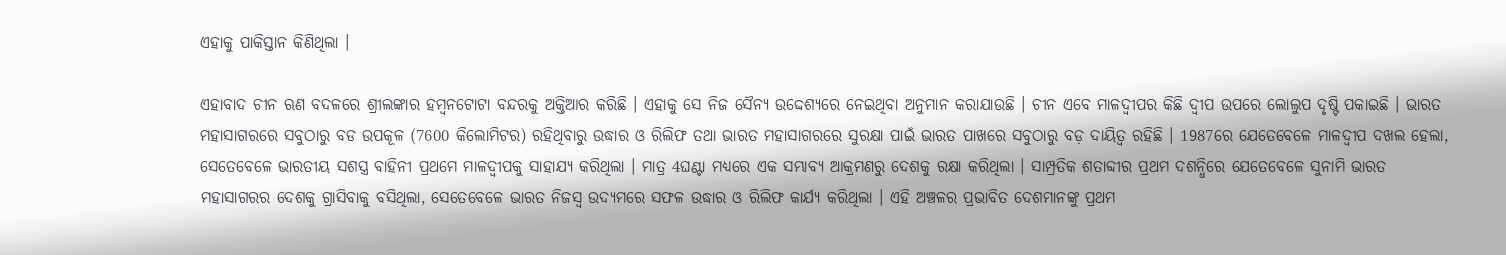ଏହାକୁ ପାକିସ୍ତାନ କିଣିଥିଲା ।

ଏହାବାଦ ଚୀନ ଋଣ ବଦଳରେ ଶ୍ରୀଲଙ୍କାର ହମ୍ବନଟୋଟା ବନ୍ଦରକୁ ଅକ୍ତିଆର କରିଛି । ଏହାକୁ ସେ ନିଜ ସୈନ୍ୟ ଉଦ୍ଦେଶ୍ୟରେ ନେଇଥିବା ଅନୁମାନ କରାଯାଉଛି । ଚୀନ ଏବେ ମାଳଦ୍ବୀପର କିଛି ଦ୍ବୀପ ଉପରେ ଲୋଲୁପ ଦୃଷ୍ଟି ପକାଇଛି । ଭାରତ ମହାସାଗରରେ ସବୁଠାରୁ ବଡ ଉପକୂଳ (7600 କିଲୋମିଟର) ରହିଥିବାରୁ ଉଦ୍ଧାର ଓ ରିଲିଫ ତଥା ଭାରତ ମହାସାଗରରେ ସୁରକ୍ଷା ପାଇଁ ଭାରତ ପାଖରେ ସବୁଠାରୁ ବଡ଼ ଦାୟିତ୍ବ ରହିଛି । 1987ରେ ଯେତେବେଳେ ମାଳଦ୍ବୀପ ଦଖଲ ହେଲା, ସେତେବେଳେ ଭାରତୀୟ ସଶସ୍ତ୍ର ବାହିନୀ ପ୍ରଥମେ ମାଳଦ୍ବୀପକୁ ସାହାଯ୍ୟ କରିଥିଲା । ମାତ୍ର 4ଘଣ୍ଟା ମଧ୍ୟରେ ଏକ ସମ୍ଭାବ୍ୟ ଆକ୍ରମଣରୁ ଦେଶକୁ ରକ୍ଷା କରିଥିଲା । ସାମ୍ପ୍ରତିକ ଶତାବ୍ଦୀର ପ୍ରଥମ ଦଶନ୍ଧିରେ ଯେତେବେଳେ ସୁନାମି ଭାରତ ମହାସାଗରର ଦେଶକୁ ଗ୍ରାସିବାକୁ ବସିଥିଲା, ସେତେବେଳେ ଭାରତ ନିଜସ୍ବ ଉଦ୍ୟମରେ ସଫଳ ଉଦ୍ଧାର ଓ ରିଲିଫ କାର୍ଯ୍ୟ କରିଥିଲା । ଏହି ଅଞ୍ଚଳର ପ୍ରଭାବିତ ଦେଶମାନଙ୍କୁ ପ୍ରଥମ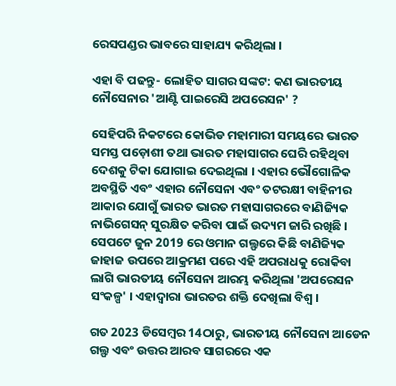ରେସପଣ୍ଡର ଭାବରେ ସାହାଯ୍ୟ କରିଥିଲା ।

ଏହା ବି ପଢନ୍ତୁ- ଲୋହିତ ସାଗର ସଙ୍କଟ: କଣ ଭାରତୀୟ ନୌସେନାର 'ଆଣ୍ଟି ପାଇରେସି ଅପରେସନ' ?

ସେହିପରି ନିକଟରେ କୋଭିଡ ମହାମାରୀ ସମୟରେ ଭାରତ ସମସ୍ତ ପଡ଼ୋଶୀ ତଥା ଭାରତ ମହାସାଗର ଘେରି ରହିଥିବା ଦେଶକୁ ଟିକା ଯୋଗାଇ ଦେଇଥିଲା । ଏହାର ଭୌଗୋଳିକ ଅବସ୍ଥିତି ଏବଂ ଏହାର ନୌସେନା ଏବଂ ତଟରକ୍ଷୀ ବାହିନୀର ଆକାର ଯୋଗୁଁ ଭାରତ ଭାରତ ମହାସାଗରରେ ବାଣିଜ୍ୟିକ ନାଭିଗେସନ୍ ସୁରକ୍ଷିତ କରିବା ପାଇଁ ଉଦ୍ୟମ ଜାରି ରଖିଛି । ସେପଟେ ଜୁନ 2019 ରେ ଓମାନ ଗଲ୍ଫରେ କିଛି ବାଣିଜ୍ୟିକ ଜାହାଜ ଉପରେ ଆକ୍ରମଣ ପରେ ଏହି ଅପରାଧକୁ ରୋକିବା ଲାଗି ଭାରତୀୟ ନୌସେନା ଆରମ୍ଭ କରିଥିଲା 'ଅପରେସନ ସଂକଳ୍ପ' । ଏହାଦ୍ବାରା ଭାରତର ଶକ୍ତି ଦେଖିଲା ବିଶ୍ବ ।

ଗତ 2023 ଡିସେମ୍ବର 14ଠାରୁ, ଭାରତୀୟ ନୌସେନା ଆଡେନ ଗଲ୍ଫ ଏବଂ ଉତ୍ତର ଆରବ ସାଗରରେ ଏକ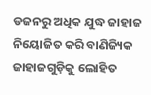ଡଜନରୁ ଅଧିକ ଯୁଦ୍ଧ ଜାହାଜ ନିୟୋଜିତ କରି ବାଣିଜ୍ୟିକ ଜାହାଜଗୁଡ଼ିକୁ ଲୋହିତ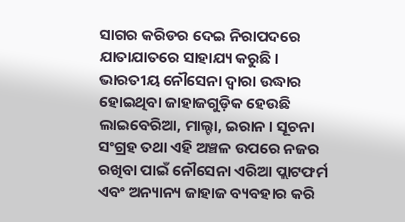ସାଗର କରିଡର ଦେଇ ନିରାପଦରେ ଯାତାଯାତରେ ସାହାଯ୍ୟ କରୁଛି । ଭାରତୀୟ ନୌସେନା ଦ୍ବାରା ଉଦ୍ଧାର ହୋଇଥିବା ଜାହାଜଗୁଡ଼ିକ ହେଉଛି ଲାଇବେରିଆ, ମାଲ୍ଟା, ଇରାନ । ସୂଚନା ସଂଗ୍ରହ ତଥା ଏହି ଅଞ୍ଚଳ ଉପରେ ନଜର ରଖିବା ପାଇଁ ନୌସେନା ଏରିଆ ପ୍ଲାଟଫର୍ମ ଏବଂ ଅନ୍ୟାନ୍ୟ ଜାହାଜ ବ୍ୟବହାର କରି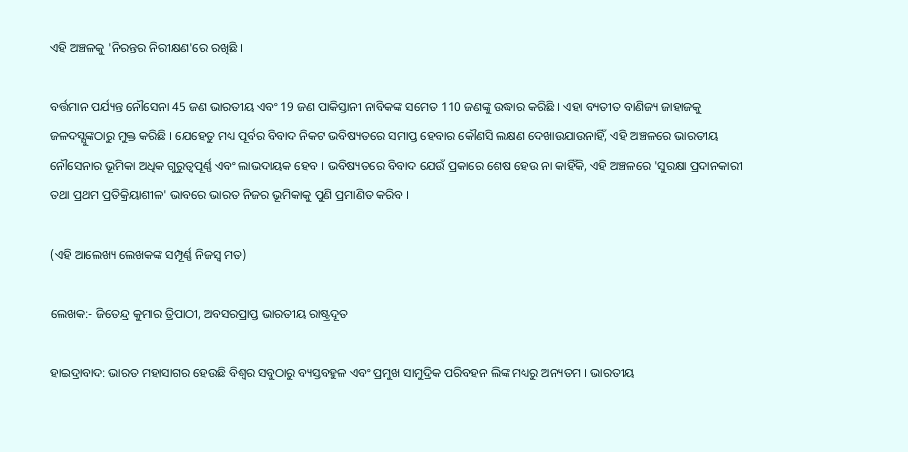ଏହି ଅଞ୍ଚଳକୁ 'ନିରନ୍ତର ନିରୀକ୍ଷଣ'ରେ ରଖିଛି ।

ବର୍ତ୍ତମାନ ପର୍ଯ୍ୟନ୍ତ ନୌସେନା 45 ଜଣ ଭାରତୀୟ ଏବଂ 19 ଜଣ ପାକିସ୍ତାନୀ ନାବିକଙ୍କ ସମେତ 110 ଜଣଙ୍କୁ ଉଦ୍ଧାର କରିଛି । ଏହା ବ୍ୟତୀତ ବାଣିଜ୍ୟ ଜାହାଜକୁ ଜଳଦସ୍ଯୁଙ୍କଠାରୁ ମୁକ୍ତ କରିଛି । ଯେହେତୁ ମଧ୍ୟ ପୂର୍ବର ବିବାଦ ନିକଟ ଭବିଷ୍ୟତରେ ସମାପ୍ତ ହେବାର କୌଣସି ଲକ୍ଷଣ ଦେଖାଉଯାଉନାହିଁ, ଏହି ଅଞ୍ଚଳରେ ଭାରତୀୟ ନୌସେନାର ଭୂମିକା ଅଧିକ ଗୁରୁତ୍ବପୂର୍ଣ୍ଣ ଏବଂ ଲାଭଦାୟକ ହେବ । ଭବିଷ୍ୟତରେ ବିବାଦ ଯେଉଁ ପ୍ରକାରେ ଶେଷ ହେଉ ନା କାହିଁକି, ଏହି ଅଞ୍ଚଳରେ 'ସୁରକ୍ଷା ପ୍ରଦାନକାରୀ ତଥା ପ୍ରଥମ ପ୍ରତିକ୍ରିୟାଶୀଳ' ଭାବରେ ଭାରତ ନିଜର ଭୂମିକାକୁ ପୁଣି ପ୍ରମାଣିତ କରିବ ।

(ଏହି ଆଲେଖ୍ୟ ଲେଖକଙ୍କ ସମ୍ପୂର୍ଣ୍ଣ ନିଜସ୍ବ ମତ)

ଲେଖକ:- ଜିତେନ୍ଦ୍ର କୁମାର ତ୍ରିପାଠୀ, ଅବସରପ୍ରାପ୍ତ ଭାରତୀୟ ରାଷ୍ଟ୍ରଦୂତ

ହାଇଦ୍ରାବାଦ: ଭାରତ ମହାସାଗର ହେଉଛି ବିଶ୍ବର ସବୁଠାରୁ ବ୍ୟସ୍ତବହୁଳ ଏବଂ ପ୍ରମୁଖ ସାମୁଦ୍ରିକ ପରିବହନ ଲିଙ୍କ ମଧ୍ୟରୁ ଅନ୍ୟତମ । ଭାରତୀୟ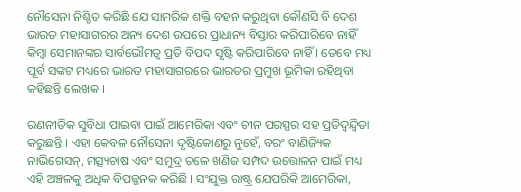ନୌସେନା ନିଶ୍ଚିତ କରିଛି ଯେ ସାମରିକ ଶକ୍ତି ବହନ କରୁଥିବା କୌଣସି ବି ଦେଶ ଭାରତ ମହାସାଗରର ଅନ୍ୟ ଦେଶ ଉପରେ ପ୍ରାଧାନ୍ୟ ବିସ୍ତାର କରିପାରିବେ ନାହିଁ କିମ୍ବା ସେମାନଙ୍କର ସାର୍ବଭୌମତ୍ବ ପ୍ରତି ବିପଦ ସୃଷ୍ଟି କରିପାରିବେ ନାହିଁ । ତେବେ ମଧ୍ୟ ପୂର୍ବ ସଙ୍କଟ ମଧ୍ୟରେ ଭାରତ ମହାସାଗରରେ ଭାରତର ପ୍ରମୁଖ ଭୂମିକା ରହିଥିବା କହିଛନ୍ତି ଲେଖକ ।

ରଣନୀତିକ ସୁବିଧା ପାଇବା ପାଇଁ ଆମେରିକା ଏବଂ ଚୀନ ପରସ୍ପର ସହ ପ୍ରତିଦ୍ବନ୍ଦ୍ବିତା କରୁଛନ୍ତି । ଏହା କେବଳ ନୌସେନା ଦୃଷ୍ଟିକୋଣରୁ ନୁହେଁ, ବରଂ ବାଣିଜ୍ୟିକ ନାଭିଗେସନ୍, ମତ୍ସ୍ୟଚାଷ ଏବଂ ସମୁଦ୍ର ତଳେ ଖଣିଜ ସମ୍ପଦ ଉତ୍ତୋଳନ ପାଇଁ ମଧ୍ୟ ଏହି ଅଞ୍ଚଳକୁ ଅଧିକ ବିପଜ୍ଜନକ କରିଛି । ସଂଯୁକ୍ତ ରାଷ୍ଟ୍ର ଯେପରିକି ଆମେରିକା,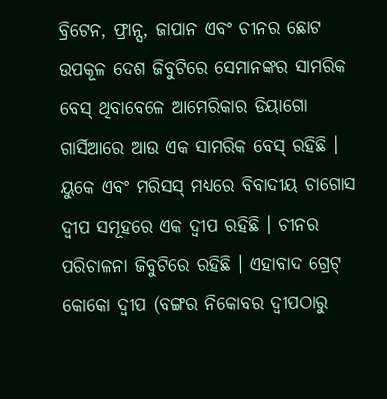ବ୍ରିଟେନ, ଫ୍ରାନ୍ସ, ଜାପାନ ଏବଂ ଚୀନର ଛୋଟ ଉପକୂଳ ଦେଶ ଜିବୁଟିରେ ସେମାନଙ୍କର ସାମରିକ ବେସ୍‌ ଥିବାବେଳେ ଆମେରିକାର ଡିୟାଗୋ ଗାର୍ସିଆରେ ଆଉ ଏକ ସାମରିକ ବେସ୍‌ ରହିଛି । ୟୁକେ ଏବଂ ମରିସସ୍ ମଧ୍ୟରେ ବିବାଦୀୟ ଚାଗୋସ ଦ୍ବୀପ ସମୂହରେ ଏକ ଦ୍ବୀପ ରହିଛି । ଚୀନର ପରିଚାଳନା ଜିବୁଟିରେ ରହିଛି । ଏହାବାଦ ଗ୍ରେଟ୍ କୋକୋ ଦ୍ବୀପ (ବଙ୍ଗର ନିକୋବର ଦ୍ବୀପଠାରୁ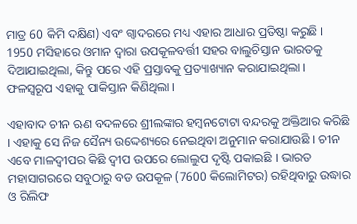ମାତ୍ର 60 କିମି ଦକ୍ଷିଣ) ଏବଂ ଗ୍ବାଦରରେ ମଧ୍ୟ ଏହାର ଆଧାର ପ୍ରତିଷ୍ଠା କରୁଛି । 1950 ମସିହାରେ ଓମାନ ଦ୍ବାରା ଉପକୂଳବର୍ତ୍ତୀ ସହର ବାଲୁଚିସ୍ତାନ ଭାରତକୁ ଦିଆଯାଇଥିଲା, କିନ୍ତୁ ପରେ ଏହି ପ୍ରସ୍ତାବକୁ ପ୍ରତ୍ୟାଖ୍ୟାନ କରାଯାଇଥିଲା । ଫଳସ୍ବରୂପ ଏହାକୁ ପାକିସ୍ତାନ କିଣିଥିଲା ।

ଏହାବାଦ ଚୀନ ଋଣ ବଦଳରେ ଶ୍ରୀଲଙ୍କାର ହମ୍ବନଟୋଟା ବନ୍ଦରକୁ ଅକ୍ତିଆର କରିଛି । ଏହାକୁ ସେ ନିଜ ସୈନ୍ୟ ଉଦ୍ଦେଶ୍ୟରେ ନେଇଥିବା ଅନୁମାନ କରାଯାଉଛି । ଚୀନ ଏବେ ମାଳଦ୍ବୀପର କିଛି ଦ୍ବୀପ ଉପରେ ଲୋଲୁପ ଦୃଷ୍ଟି ପକାଇଛି । ଭାରତ ମହାସାଗରରେ ସବୁଠାରୁ ବଡ ଉପକୂଳ (7600 କିଲୋମିଟର) ରହିଥିବାରୁ ଉଦ୍ଧାର ଓ ରିଲିଫ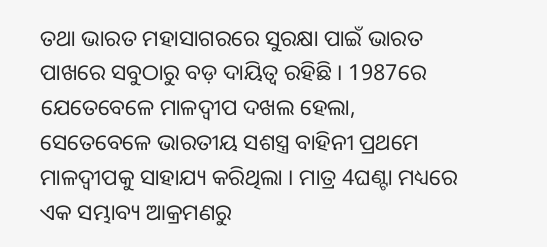ତଥା ଭାରତ ମହାସାଗରରେ ସୁରକ୍ଷା ପାଇଁ ଭାରତ ପାଖରେ ସବୁଠାରୁ ବଡ଼ ଦାୟିତ୍ବ ରହିଛି । 1987ରେ ଯେତେବେଳେ ମାଳଦ୍ବୀପ ଦଖଲ ହେଲା, ସେତେବେଳେ ଭାରତୀୟ ସଶସ୍ତ୍ର ବାହିନୀ ପ୍ରଥମେ ମାଳଦ୍ବୀପକୁ ସାହାଯ୍ୟ କରିଥିଲା । ମାତ୍ର 4ଘଣ୍ଟା ମଧ୍ୟରେ ଏକ ସମ୍ଭାବ୍ୟ ଆକ୍ରମଣରୁ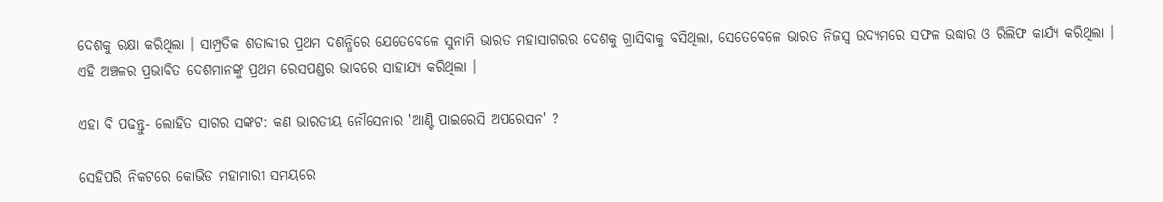ଦେଶକୁ ରକ୍ଷା କରିଥିଲା । ସାମ୍ପ୍ରତିକ ଶତାବ୍ଦୀର ପ୍ରଥମ ଦଶନ୍ଧିରେ ଯେତେବେଳେ ସୁନାମି ଭାରତ ମହାସାଗରର ଦେଶକୁ ଗ୍ରାସିବାକୁ ବସିଥିଲା, ସେତେବେଳେ ଭାରତ ନିଜସ୍ବ ଉଦ୍ୟମରେ ସଫଳ ଉଦ୍ଧାର ଓ ରିଲିଫ କାର୍ଯ୍ୟ କରିଥିଲା । ଏହି ଅଞ୍ଚଳର ପ୍ରଭାବିତ ଦେଶମାନଙ୍କୁ ପ୍ରଥମ ରେସପଣ୍ଡର ଭାବରେ ସାହାଯ୍ୟ କରିଥିଲା ।

ଏହା ବି ପଢନ୍ତୁ- ଲୋହିତ ସାଗର ସଙ୍କଟ: କଣ ଭାରତୀୟ ନୌସେନାର 'ଆଣ୍ଟି ପାଇରେସି ଅପରେସନ' ?

ସେହିପରି ନିକଟରେ କୋଭିଡ ମହାମାରୀ ସମୟରେ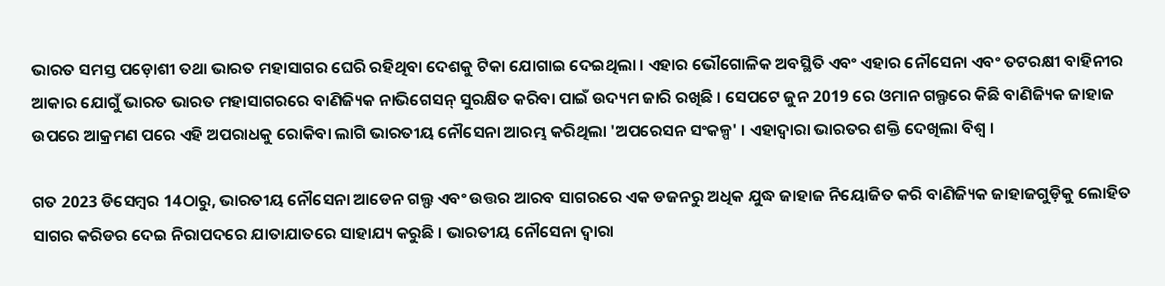ଭାରତ ସମସ୍ତ ପଡ଼ୋଶୀ ତଥା ଭାରତ ମହାସାଗର ଘେରି ରହିଥିବା ଦେଶକୁ ଟିକା ଯୋଗାଇ ଦେଇଥିଲା । ଏହାର ଭୌଗୋଳିକ ଅବସ୍ଥିତି ଏବଂ ଏହାର ନୌସେନା ଏବଂ ତଟରକ୍ଷୀ ବାହିନୀର ଆକାର ଯୋଗୁଁ ଭାରତ ଭାରତ ମହାସାଗରରେ ବାଣିଜ୍ୟିକ ନାଭିଗେସନ୍ ସୁରକ୍ଷିତ କରିବା ପାଇଁ ଉଦ୍ୟମ ଜାରି ରଖିଛି । ସେପଟେ ଜୁନ 2019 ରେ ଓମାନ ଗଲ୍ଫରେ କିଛି ବାଣିଜ୍ୟିକ ଜାହାଜ ଉପରେ ଆକ୍ରମଣ ପରେ ଏହି ଅପରାଧକୁ ରୋକିବା ଲାଗି ଭାରତୀୟ ନୌସେନା ଆରମ୍ଭ କରିଥିଲା 'ଅପରେସନ ସଂକଳ୍ପ' । ଏହାଦ୍ବାରା ଭାରତର ଶକ୍ତି ଦେଖିଲା ବିଶ୍ବ ।

ଗତ 2023 ଡିସେମ୍ବର 14ଠାରୁ, ଭାରତୀୟ ନୌସେନା ଆଡେନ ଗଲ୍ଫ ଏବଂ ଉତ୍ତର ଆରବ ସାଗରରେ ଏକ ଡଜନରୁ ଅଧିକ ଯୁଦ୍ଧ ଜାହାଜ ନିୟୋଜିତ କରି ବାଣିଜ୍ୟିକ ଜାହାଜଗୁଡ଼ିକୁ ଲୋହିତ ସାଗର କରିଡର ଦେଇ ନିରାପଦରେ ଯାତାଯାତରେ ସାହାଯ୍ୟ କରୁଛି । ଭାରତୀୟ ନୌସେନା ଦ୍ବାରା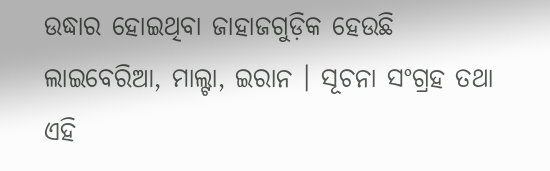ଉଦ୍ଧାର ହୋଇଥିବା ଜାହାଜଗୁଡ଼ିକ ହେଉଛି ଲାଇବେରିଆ, ମାଲ୍ଟା, ଇରାନ । ସୂଚନା ସଂଗ୍ରହ ତଥା ଏହି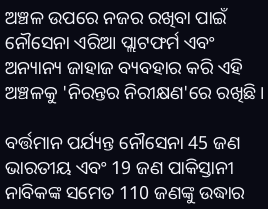ଅଞ୍ଚଳ ଉପରେ ନଜର ରଖିବା ପାଇଁ ନୌସେନା ଏରିଆ ପ୍ଲାଟଫର୍ମ ଏବଂ ଅନ୍ୟାନ୍ୟ ଜାହାଜ ବ୍ୟବହାର କରି ଏହି ଅଞ୍ଚଳକୁ 'ନିରନ୍ତର ନିରୀକ୍ଷଣ'ରେ ରଖିଛି ।

ବର୍ତ୍ତମାନ ପର୍ଯ୍ୟନ୍ତ ନୌସେନା 45 ଜଣ ଭାରତୀୟ ଏବଂ 19 ଜଣ ପାକିସ୍ତାନୀ ନାବିକଙ୍କ ସମେତ 110 ଜଣଙ୍କୁ ଉଦ୍ଧାର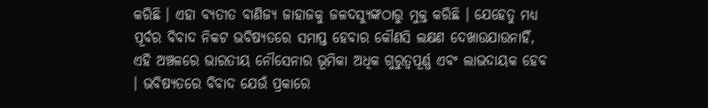କରିଛି । ଏହା ବ୍ୟତୀତ ବାଣିଜ୍ୟ ଜାହାଜକୁ ଜଳଦସ୍ଯୁଙ୍କଠାରୁ ମୁକ୍ତ କରିଛି । ଯେହେତୁ ମଧ୍ୟ ପୂର୍ବର ବିବାଦ ନିକଟ ଭବିଷ୍ୟତରେ ସମାପ୍ତ ହେବାର କୌଣସି ଲକ୍ଷଣ ଦେଖାଉଯାଉନାହିଁ, ଏହି ଅଞ୍ଚଳରେ ଭାରତୀୟ ନୌସେନାର ଭୂମିକା ଅଧିକ ଗୁରୁତ୍ବପୂର୍ଣ୍ଣ ଏବଂ ଲାଭଦାୟକ ହେବ । ଭବିଷ୍ୟତରେ ବିବାଦ ଯେଉଁ ପ୍ରକାରେ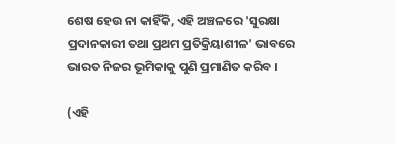ଶେଷ ହେଉ ନା କାହିଁକି, ଏହି ଅଞ୍ଚଳରେ 'ସୁରକ୍ଷା ପ୍ରଦାନକାରୀ ତଥା ପ୍ରଥମ ପ୍ରତିକ୍ରିୟାଶୀଳ' ଭାବରେ ଭାରତ ନିଜର ଭୂମିକାକୁ ପୁଣି ପ୍ରମାଣିତ କରିବ ।

(ଏହି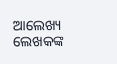ଆଲେଖ୍ୟ ଲେଖକଙ୍କ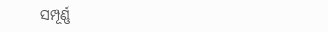ସମ୍ପୂର୍ଣ୍ଣ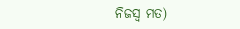ନିଜସ୍ବ ମତ)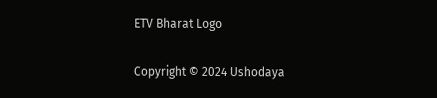ETV Bharat Logo

Copyright © 2024 Ushodaya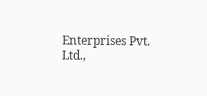Enterprises Pvt. Ltd.,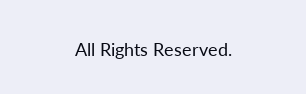All Rights Reserved.